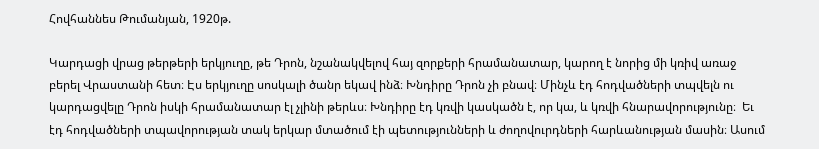Հովհաննես Թումանյան, 1920թ.

Կարդացի վրաց թերթերի երկյուղը, թե Դրոն, նշանակվելով հայ զորքերի հրամանատար, կարող է նորից մի կռիվ առաջ բերել Վրաստանի հետ։ Էս երկյուղը սոսկալի ծանր եկավ ինձ։ Խնդիրը Դրոն չի բնավ։ Մինչև էդ հոդվածների տպվելն ու կարդացվելը Դրոն իսկի հրամանատար էլ չլինի թերևս։ Խնդիրը էդ կռվի կասկածն է, որ կա, և կռվի հնարավորությունը։  Եւ էդ հոդվածների տպավորության տակ երկար մտածում էի պետությունների և ժողովուրդների հարևանության մասին։ Ասում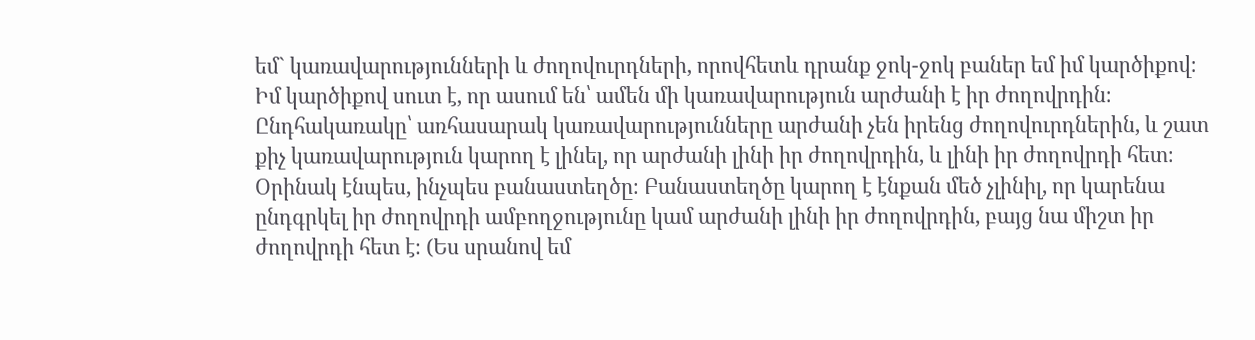եմ` կառավարությունների և ժողովուրդների, որովհետև դրանք ջոկ-ջոկ բաներ եմ իմ կարծիքով։ Իմ կարծիքով սուտ է, որ ասում են՝ ամեն մի կառավարություն արժանի է իր ժողովրդին։ Ընդհակառակը՝ առհասարակ կառավարությունները արժանի չեն իրենց ժողովուրդներին, և շատ քիչ կառավարություն կարող է լինել, որ արժանի լինի իր ժողովրդին, և լինի իր ժողովրդի հետ։ Օրինակ էնպես, ինչպես բանաստեղծը։ Բանաստեղծը կարող է էնքան մեծ չլինիլ, որ կարենա ընդգրկել իր ժողովրդի ամբողջությունը կամ արժանի լինի իր ժողովրդին, բայց նա միշտ իր ժողովրդի հետ է։ (Ես սրանով եմ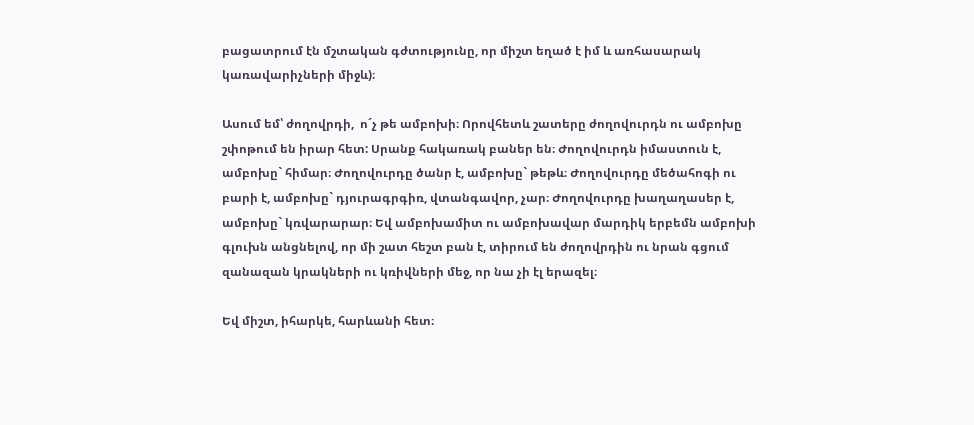բացատրում էն մշտական գժտությունը, որ միշտ եղած է իմ և առհասարակ կառավարիչների միջև)։

Ասում եմ՝ ժողովրդի,  ո´չ թե ամբոխի։ Որովհետև շատերը ժողովուրդն ու ամբոխը շփոթում են իրար հետ: Սրանք հակառակ բաներ են։ Ժողովուրդն իմաստուն է, ամբոխը` հիմար։ Ժողովուրդը ծանր է, ամբոխը` թեթև։ Ժողովուրդը մեծահոգի ու բարի է, ամբոխը` դյուրագրգիռ, վտանգավոր, չար։ Ժողովուրդը խաղաղասեր է, ամբոխը` կռվարարար։ Եվ ամբոխամիտ ու ամբոխավար մարդիկ երբեմն ամբոխի գլուխն անցնելով, որ մի շատ հեշտ բան է, տիրում են ժողովրդին ու նրան գցում զանազան կրակների ու կռիվների մեջ, որ նա չի էլ երազել։

Եվ միշտ, իհարկե, հարևանի հետ։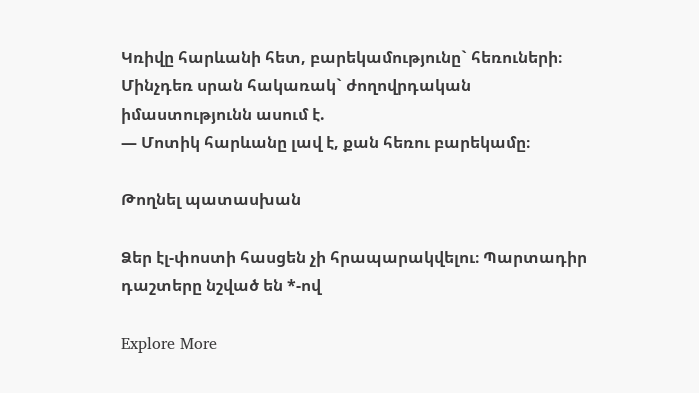Կռիվը հարևանի հետ, բարեկամությունը` հեռուների։ Մինչդեռ սրան հակառակ` ժողովրդական իմաստությունն ասում է.
— Մոտիկ հարևանը լավ է, քան հեռու բարեկամը։

Թողնել պատասխան

Ձեր էլ-փոստի հասցեն չի հրապարակվելու։ Պարտադիր դաշտերը նշված են *-ով

Explore More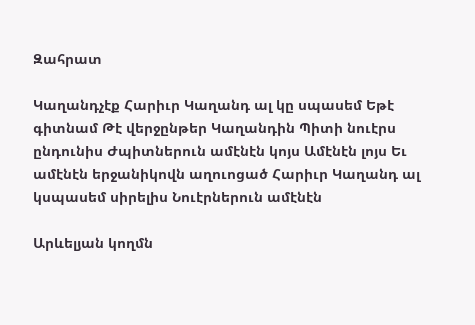Զահրատ

Կաղանդչէք Հարիւր Կաղանդ ալ կը սպասեմ Եթէ գիտնամ Թէ վերջընթեր Կաղանդին Պիտի նուէրս ընդունիս Ժպիտներուն ամէնէն կոյս Ամէնէն լոյս Եւ ամէնէն երջանիկովն աղուոցած Հարիւր Կաղանդ ալ կսպասեմ սիրելիս Նուէրներուն ամէնէն

Արևելյան կողմն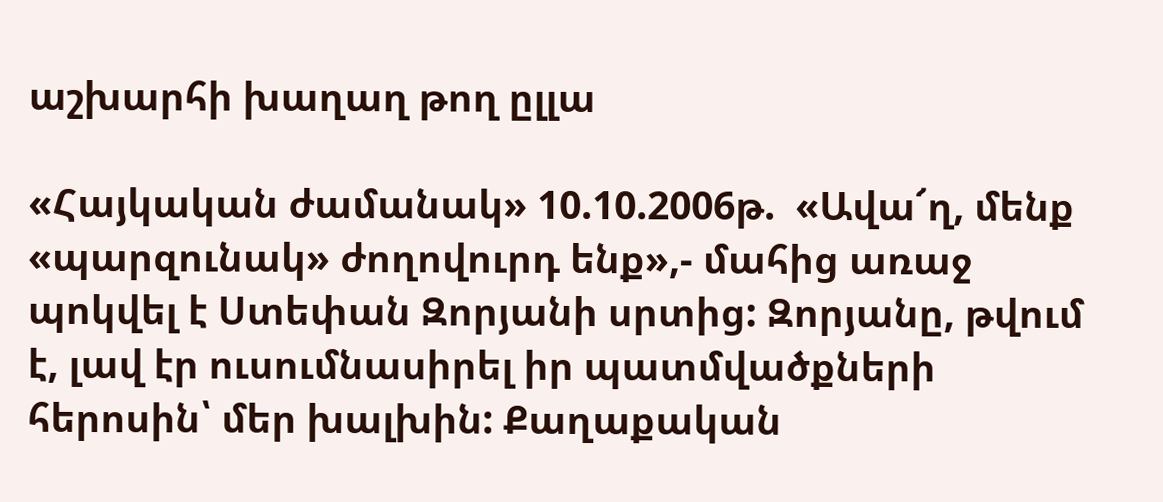աշխարհի խաղաղ թող ըլլա

«Հայկական ժամանակ» 10.10.2006թ.  «Ավա՜ղ, մենք «պարզունակ» ժողովուրդ ենք»,- մահից առաջ պոկվել է Ստեփան Զորյանի սրտից: Զորյանը, թվում է, լավ էր ուսումնասիրել իր պատմվածքների հերոսին՝ մեր խալխին: Քաղաքական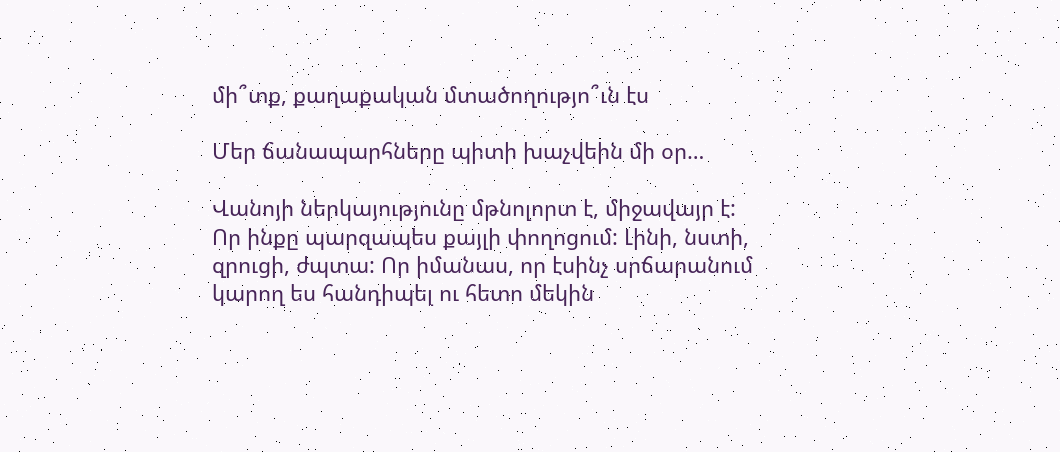մի՞տք, քաղաքական մտածողությո՞ւն էս

Մեր ճանապարհները պիտի խաչվեին մի օր…

Վանոյի ներկայությունը մթնոլորտ է, միջավայր է: Որ ինքը պարզապես քայլի փողոցում: Լինի, նստի, զրուցի, ժպտա: Որ իմանաս, որ էսինչ սրճարանում կարող ես հանդիպել ու հետո մեկին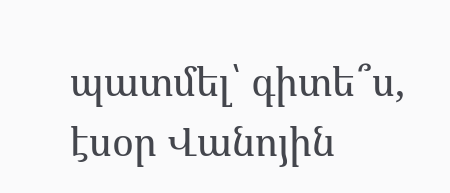պատմել՝ գիտե՞ս, էսօր Վանոյին